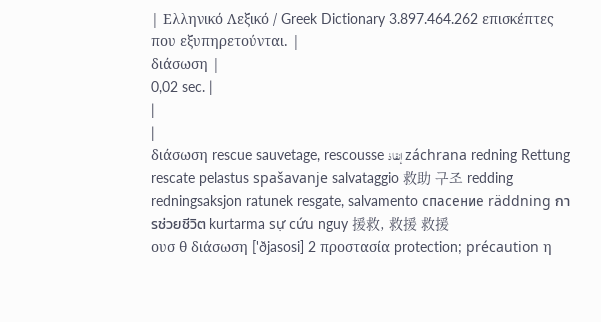| Ελληνικό Λεξικό / Greek Dictionary 3.897.464.262 επισκέπτες που εξυπηρετούνται. |
διάσωση |
0,02 sec. |
|
|
διάσωση rescue sauvetage, rescousse إنقاذ záchrana redning Rettung rescate pelastus spašavanje salvataggio 救助 구조 redding redningsaksjon ratunek resgate, salvamento спасение räddning การช่วยชีวิต kurtarma sự cứu nguy 援救, 救援 救援
ουσ θ διάσωση ['ðjasosi] 2 προστασία protection; précaution η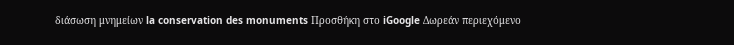διάσωση μνημείων la conservation des monuments Προσθήκη στο iGoogle Δωρεάν περιεχόμενο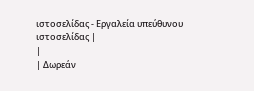ιστοσελίδας - Εργαλεία υπεύθυνου ιστοσελίδας |
|
| Δωρεάν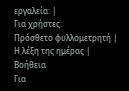εργαλεία: |
Για χρήστες:
Πρόσθετο φυλλομετρητή |
Η λέξη της ημέρας |
Βοήθεια
Για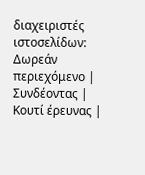διαχειριστές ιστοσελίδων: Δωρεάν περιεχόμενο | Συνδέοντας | Κουτί έρευνας |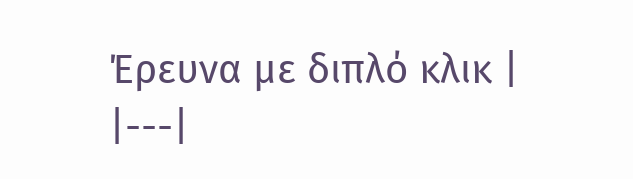Έρευνα με διπλό κλικ |
|---|